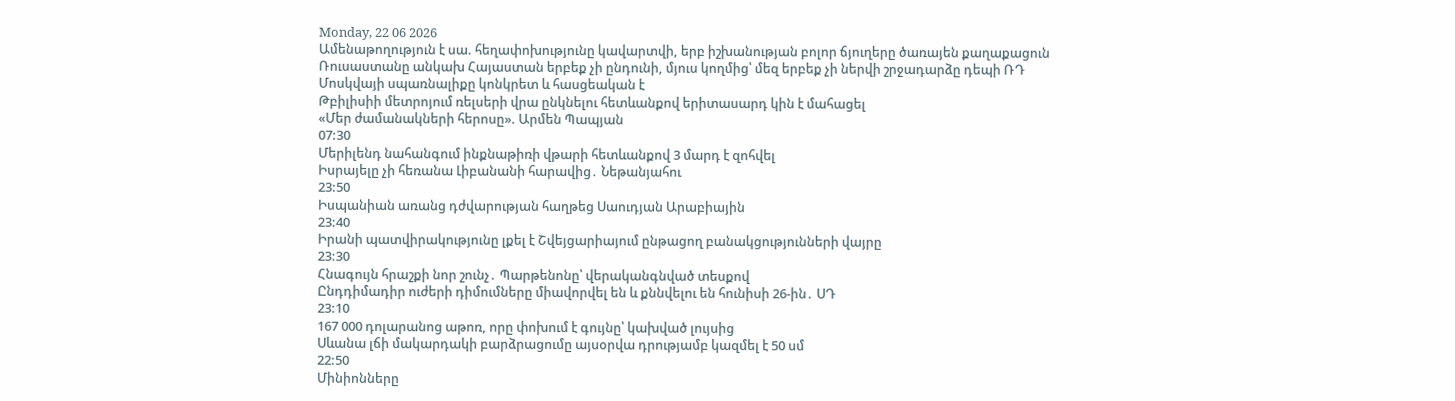Monday, 22 06 2026
Ամենաթողություն է սա. հեղափոխությունը կավարտվի, երբ իշխանության բոլոր ճյուղերը ծառայեն քաղաքացուն
Ռուսաստանը անկախ Հայաստան երբեք չի ընդունի, մյուս կողմից՝ մեզ երբեք չի ներվի շրջադարձը դեպի ՌԴ
Մոսկվայի սպառնալիքը կոնկրետ և հասցեական է
Թբիլիսիի մետրոյում ռելսերի վրա ընկնելու հետևանքով երիտասարդ կին է մահացել
«Մեր ժամանակների հերոսը». Արմեն Պապյան
07:30
Մերիլենդ նահանգում ինքնաթիռի վթարի հետևանքով 3 մարդ է զոհվել
Իսրայելը չի հեռանա Լիբանանի հարավից․ Նեթանյահու
23:50
Իսպանիան առանց դժվարության հաղթեց Սաուդյան Արաբիային
23:40
Իրանի պատվիրակությունը լքել է Շվեյցարիայում ընթացող բանակցությունների վայրը
23:30
Հնագույն հրաշքի նոր շունչ․ Պարթենոնը՝ վերականգնված տեսքով
Ընդդիմադիր ուժերի դիմումները միավորվել են և քննվելու են հունիսի 26-ին․ ՍԴ
23:10
167 000 դոլարանոց աթոռ, որը փոխում է գույնը՝ կախված լույսից
Սևանա լճի մակարդակի բարձրացումը այսօրվա դրությամբ կազմել է 50 սմ
22:50
Մինիոնները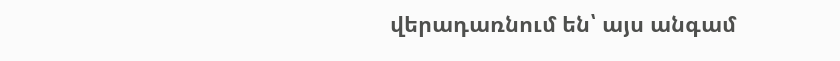վերադառնում են՝ այս անգամ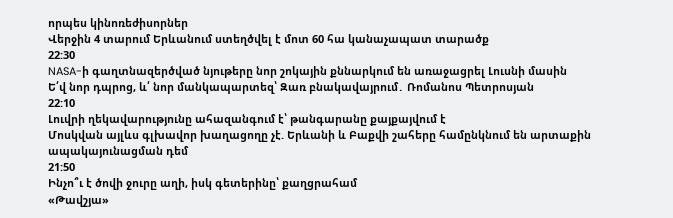որպես կինոռեժիսորներ
Վերջին 4 տարում Երևանում ստեղծվել է մոտ 60 հա կանաչապատ տարածք
22:30
NASA-ի գաղտնազերծված նյութերը նոր շոկային քննարկում են առաջացրել Լուսնի մասին
Ե՛վ նոր դպրոց, և՛ նոր մանկապարտեզ՝ Զառ բնակավայրում․ Ռոմանոս Պետրոսյան
22:10
Լուվրի ղեկավարությունը ահազանգում է՝ թանգարանը քայքայվում է
Մոսկվան այլևս գլխավոր խաղացողը չէ. Երևանի և Բաքվի շահերը համընկնում են արտաքին ապակայունացման դեմ
21:50
Ինչո՞ւ է ծովի ջուրը աղի, իսկ գետերինը՝ քաղցրահամ
«Թավշյա»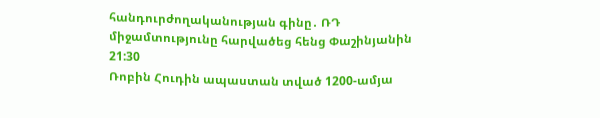հանդուրժողականության գինը․ ՌԴ միջամտությունը հարվածեց հենց Փաշինյանին
21:30
Ռոբին Հուդին ապաստան տված 1200-ամյա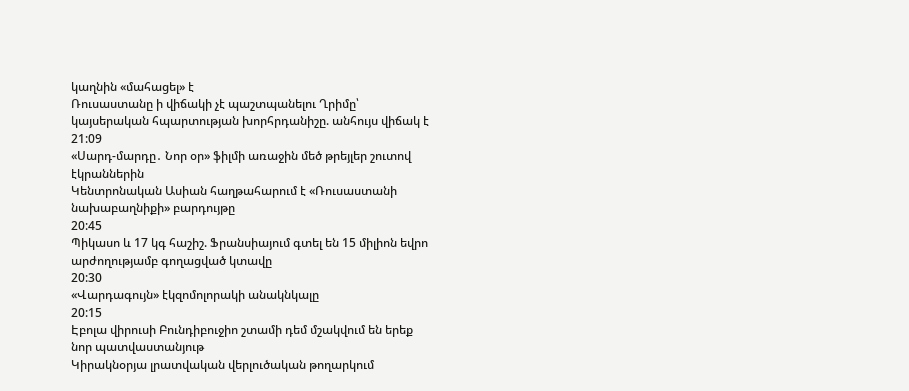կաղնին «մահացել» է
Ռուսաստանը ի վիճակի չէ պաշտպանելու Ղրիմը՝ կայսերական հպարտության խորհրդանիշը. անհույս վիճակ է
21:09
«Սարդ-մարդը․ Նոր օր» ֆիլմի առաջին մեծ թրեյլեր շուտով էկրաններին
Կենտրոնական Ասիան հաղթահարում է «Ռուսաստանի նախաբաղնիքի» բարդույթը
20:45
Պիկասո և 17 կգ հաշիշ. Ֆրանսիայում գտել են 15 միլիոն եվրո արժողությամբ գողացված կտավը
20:30
«Վարդագույն» էկզոմոլորակի անակնկալը
20:15
Էբոլա վիրուսի Բունդիբուջիո շտամի դեմ մշակվում են երեք նոր պատվաստանյութ
Կիրակնօրյա լրատվական վերլուծական թողարկում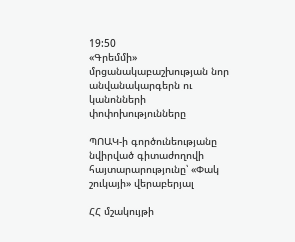19:50
«Գրեմմի» մրցանակաբաշխության նոր անվանակարգերն ու կանոնների փոփոխությունները

ՊՈԱԿ-ի գործունեությանը նվիրված գիտաժողովի հայտարարությունը՝ «Փակ շուկայի» վերաբերյալ

ՀՀ մշակույթի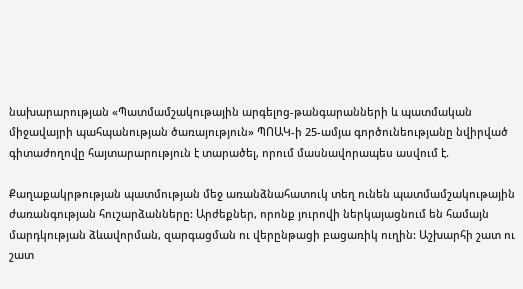նախարարության «Պատմամշակութային արգելոց-թանգարանների և պատմական միջավայրի պահպանության ծառայություն» ՊՈԱԿ-ի 25-ամյա գործունեությանը նվիրված գիտաժողովը հայտարարություն է տարածել, որում մասնավորապես ասվում է.

Քաղաքակրթության պատմության մեջ առանձնահատուկ տեղ ունեն պատմամշակութային ժառանգության հուշարձանները: Արժեքներ, որոնք յուրովի ներկայացնում են համայն մարդկության ձևավորման, զարգացման ու վերընթացի բացառիկ ուղին: Աշխարհի շատ ու շատ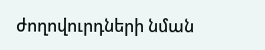ժողովուրդների նման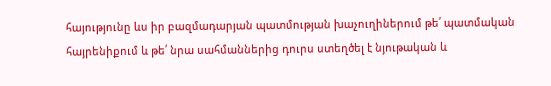հայությունը ևս իր բազմադարյան պատմության խաչուղիներում թե՛ պատմական հայրենիքում և թե՛ նրա սահմաններից դուրս ստեղծել է նյութական և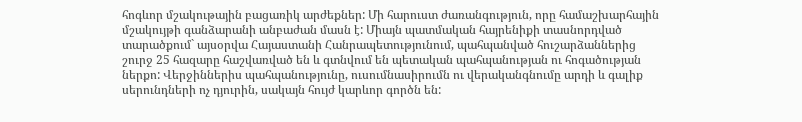հոգևոր մշակութային բացառիկ արժեքներ: Մի հարուստ ժառանգություն, որը համաշխարհային մշակույթի գանձարանի անբաժան մասն է: Միայն պատմական հայրենիքի տասնորդված տարածքում` այսօրվա Հայաստանի Հանրապետությունում, պահպանված հուշարձաններից շուրջ 25 հազարը հաշվառված են և գտնվում են պետական պահպանության ու հոգածության ներքո: Վերջիններիս պահպանությունը, ուսումնասիրումն ու վերականգնումը արդի և գալիք սերունդների ոչ դյուրին, սակայն հույժ կարևոր գործն են: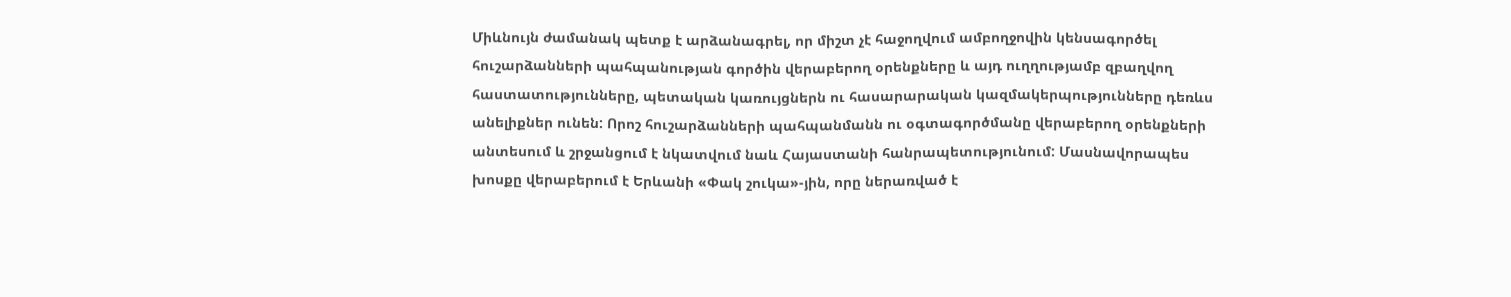Միևնույն ժամանակ պետք է արձանագրել, որ միշտ չէ հաջողվում ամբողջովին կենսագործել հուշարձանների պահպանության գործին վերաբերող օրենքները և այդ ուղղությամբ զբաղվող հաստատությունները, պետական կառույցներն ու հասարարական կազմակերպությունները դեռևս անելիքներ ունեն: Որոշ հուշարձանների պահպանմանն ու օգտագործմանը վերաբերող օրենքների անտեսում և շրջանցում է նկատվում նաև Հայաստանի հանրապետությունում: Մասնավորապես խոսքը վերաբերում է Երևանի «Փակ շուկա»-յին, որը ներառված է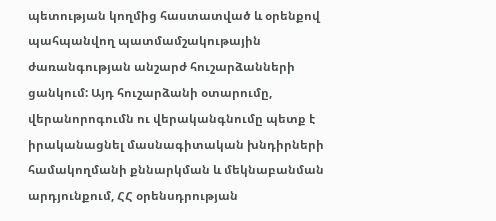պետության կողմից հաստատված և օրենքով պահպանվող պատմամշակութային ժառանգության անշարժ հուշարձանների ցանկում: Այդ հուշարձանի օտարումը, վերանորոգումն ու վերականգնումը պետք է իրականացնել մասնագիտական խնդիրների համակողմանի քննարկման և մեկնաբանման արդյունքում, ՀՀ օրենսդրության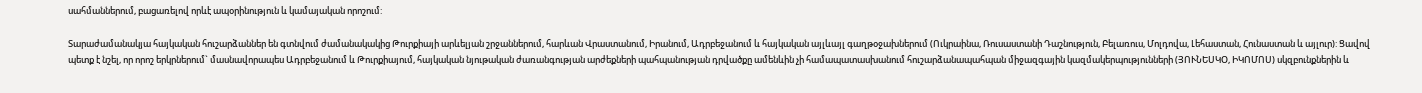սահմաններում, բացառելով որևէ ապօրինություն և կամայական որոշում:

Տարաժամանակյա հայկական հուշարձաններ են գտնվում ժամանակակից Թուրքիայի արևելյան շրջաններում, հարևան Վրաստանում, Իրանում, Ադրբեջանում և հայկական այլևայլ գաղթօջախներում (Ուկրաինա, Ռուսաստանի Դաշնություն, Բելառուս, Մոլդովա, Լեհաստան, Հունաստան և այլուր): Ցավով պետք է նշել, որ որոշ երկրներում` մասնավորապես Ադրբեջանում և Թուրքիայում, հայկական նյութական ժառանգության արժեքների պահպանության դրվածքը ամենևին չի համապատասխանում հուշարձանապահպան միջազգային կազմակերպությունների (ՅՈՒՆԵՍԿՕ, ԻԿՈՄՈՍ) սկզբունքներին և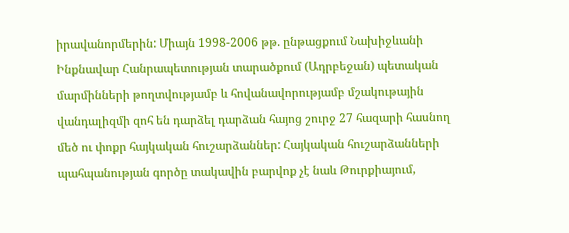իրավանորմերին: Միայն 1998-2006 թթ. ընթացքում Նախիջևանի Ինքնավար Հանրապետության տարածքում (Ադրբեջան) պետական մարմինների թողտվությամբ և հովանավորությամբ մշակութային վանդալիզմի զոհ են դարձել դարձան հայոց շուրջ 27 հազարի հասնող մեծ ու փոքր հայկական հուշարձաններ: Հայկական հուշարձանների պահպանության գործը տակավին բարվոք չէ նաև Թուրքիայում,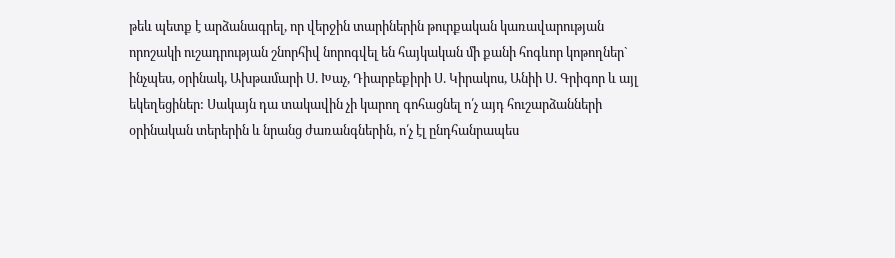թեև պետք է արձանագրել, որ վերջին տարիներին թուրքական կառավարության որոշակի ուշադրության շնորհիվ նորոգվել են հայկական մի քանի հոգևոր կոթողներ` ինչպես, օրինակ, Ախթամարի Ս. Խաչ, Դիարբեքիրի Ս. Կիրակոս, Անիի Ս. Գրիգոր և այլ եկեղեցիներ: Սակայն դա տակավին չի կարող գոհացնել ո՛չ այդ հուշարձանների օրինական տերերին և նրանց ժառանգներին, ո՛չ էլ ընդհանրապես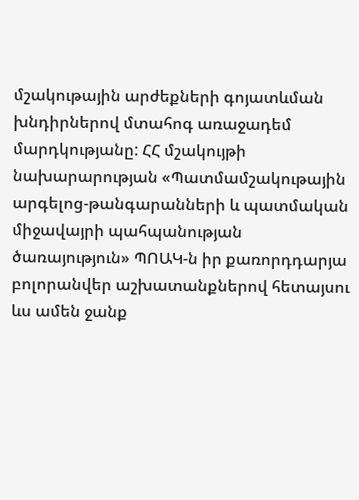մշակութային արժեքների գոյատևման խնդիրներով մտահոգ առաջադեմ մարդկությանը: ՀՀ մշակույթի նախարարության «Պատմամշակութային արգելոց-թանգարանների և պատմական միջավայրի պահպանության ծառայություն» ՊՈԱԿ-ն իր քառորդդարյա բոլորանվեր աշխատանքներով հետայսու ևս ամեն ջանք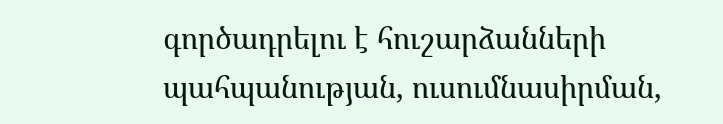գործադրելու է հուշարձանների պահպանության, ուսումնասիրման,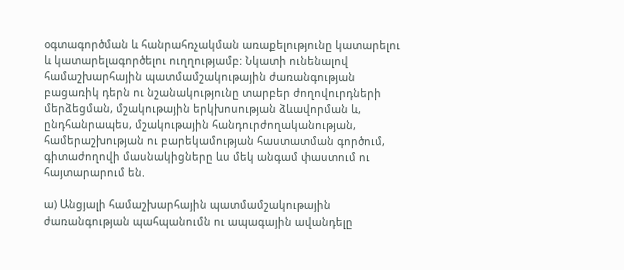օգտագործման և հանրահռչակման առաքելությունը կատարելու և կատարելագործելու ուղղությամբ: Նկատի ունենալով համաշխարհային պատմամշակութային ժառանգության բացառիկ դերն ու նշանակությունը տարբեր ժողովուրդների մերձեցման, մշակութային երկխոսության ձևավորման և, ընդհանրապես, մշակութային հանդուրժողականության, համերաշխության ու բարեկամության հաստատման գործում, գիտաժողովի մասնակիցները ևս մեկ անգամ փաստում ու հայտարարում են.

ա) Անցյալի համաշխարհային պատմամշակութային ժառանգության պահպանումն ու ապագային ավանդելը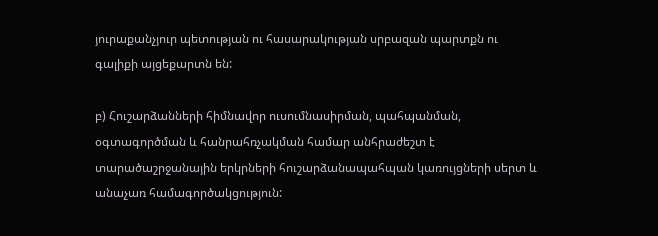յուրաքանչյուր պետության ու հասարակության սրբազան պարտքն ու գալիքի այցեքարտն են:

բ) Հուշարձանների հիմնավոր ուսումնասիրման, պահպանման, օգտագործման և հանրահռչակման համար անհրաժեշտ է տարածաշրջանային երկրների հուշարձանապահպան կառույցների սերտ և անաչառ համագործակցություն: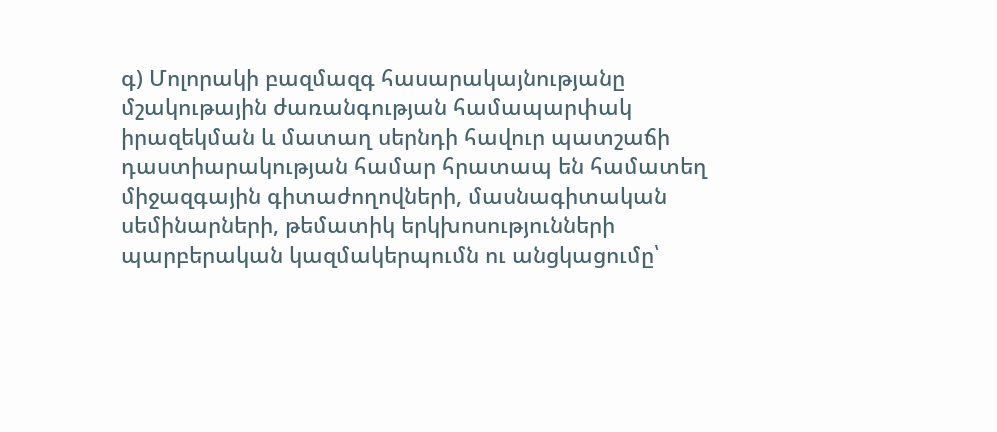գ) Մոլորակի բազմազգ հասարակայնությանը մշակութային ժառանգության համապարփակ իրազեկման և մատաղ սերնդի հավուր պատշաճի դաստիարակության համար հրատապ են համատեղ միջազգային գիտաժողովների, մասնագիտական սեմինարների, թեմատիկ երկխոսությունների պարբերական կազմակերպումն ու անցկացումը՝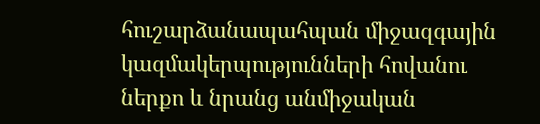հուշարձանապահպան միջազգային կազմակերպությունների հովանու ներքո և նրանց անմիջական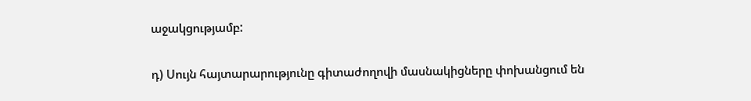աջակցությամբ:

դ) Սույն հայտարարությունը գիտաժողովի մասնակիցները փոխանցում են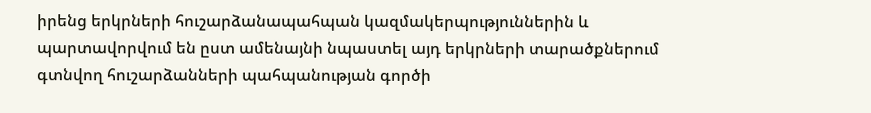իրենց երկրների հուշարձանապահպան կազմակերպություններին և պարտավորվում են ըստ ամենայնի նպաստել այդ երկրների տարածքներում գտնվող հուշարձանների պահպանության գործի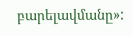բարելավմանը»: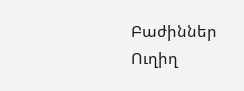Բաժիններ
Ուղիղ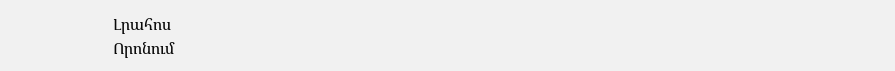Լրահոս
Որոնում